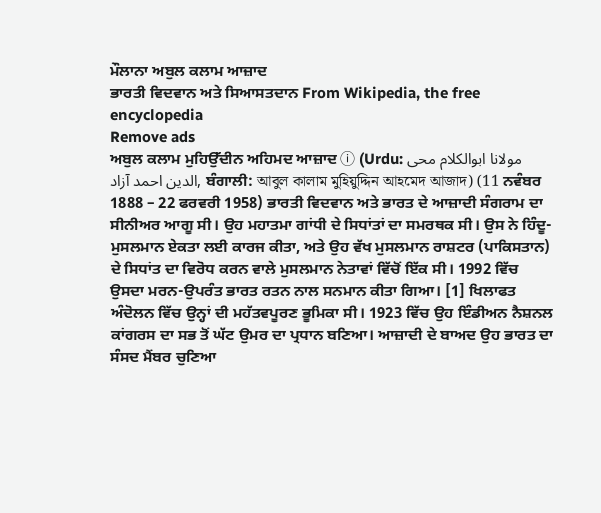ਮੌਲਾਨਾ ਅਬੁਲ ਕਲਾਮ ਆਜ਼ਾਦ
ਭਾਰਤੀ ਵਿਦਵਾਨ ਅਤੇ ਸਿਆਸਤਦਾਨ From Wikipedia, the free encyclopedia
Remove ads
ਅਬੁਲ ਕਲਾਮ ਮੁਹਿਉੱਦੀਨ ਅਹਿਮਦ ਆਜ਼ਾਦ ⓘ (Urdu: مولانا ابوالکلام محی الدین احمد آزاد, ਬੰਗਾਲੀ: আবুল কালাম মুহিয়ুদ্দিন আহমেদ আজাদ) (11 ਨਵੰਬਰ 1888 – 22 ਫਰਵਰੀ 1958) ਭਾਰਤੀ ਵਿਦਵਾਨ ਅਤੇ ਭਾਰਤ ਦੇ ਆਜ਼ਾਦੀ ਸੰਗਰਾਮ ਦਾ ਸੀਨੀਅਰ ਆਗੂ ਸੀ। ਉਹ ਮਹਾਤਮਾ ਗਾਂਧੀ ਦੇ ਸਿਧਾਂਤਾਂ ਦਾ ਸਮਰਥਕ ਸੀ। ਉਸ ਨੇ ਹਿੰਦੂ-ਮੁਸਲਮਾਨ ਏਕਤਾ ਲਈ ਕਾਰਜ ਕੀਤਾ, ਅਤੇ ਉਹ ਵੱਖ ਮੁਸਲਮਾਨ ਰਾਸ਼ਟਰ (ਪਾਕਿਸਤਾਨ) ਦੇ ਸਿਧਾਂਤ ਦਾ ਵਿਰੋਧ ਕਰਨ ਵਾਲੇ ਮੁਸਲਮਾਨ ਨੇਤਾਵਾਂ ਵਿੱਚੋਂ ਇੱਕ ਸੀ। 1992 ਵਿੱਚ ਉਸਦਾ ਮਰਨ-ਉਪਰੰਤ ਭਾਰਤ ਰਤਨ ਨਾਲ ਸਨਮਾਨ ਕੀਤਾ ਗਿਆ। [1] ਖਿਲਾਫਤ ਅੰਦੋਲਨ ਵਿੱਚ ਉਨ੍ਹਾਂ ਦੀ ਮਹੱਤਵਪੂਰਣ ਭੂਮਿਕਾ ਸੀ। 1923 ਵਿੱਚ ਉਹ ਇੰਡੀਅਨ ਨੈਸ਼ਨਲ ਕਾਂਗਰਸ ਦਾ ਸਭ ਤੋਂ ਘੱਟ ਉਮਰ ਦਾ ਪ੍ਰਧਾਨ ਬਣਿਆ। ਆਜ਼ਾਦੀ ਦੇ ਬਾਅਦ ਉਹ ਭਾਰਤ ਦਾ ਸੰਸਦ ਮੈਂਬਰ ਚੁਣਿਆ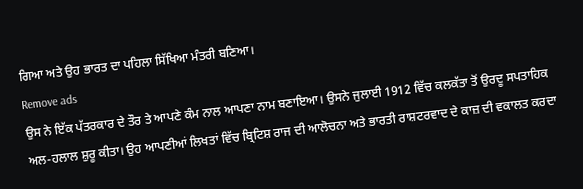ਗਿਆ ਅਤੇ ਉਹ ਭਾਰਤ ਦਾ ਪਹਿਲਾ ਸਿੱਖਿਆ ਮੰਤਰੀ ਬਣਿਆ।
Remove ads
ਉਸ ਨੇ ਇੱਕ ਪੱਤਰਕਾਰ ਦੇ ਤੌਰ ਤੇ ਆਪਣੇ ਕੰਮ ਨਾਲ ਆਪਣਾ ਨਾਮ ਬਣਾਇਆ। ਉਸਨੇ ਜੁਲਾਈ 1912 ਵਿੱਚ ਕਲਕੱਤਾ ਤੋਂ ਉਰਦੂ ਸਪਤਾਹਿਕ ਅਲ-ਹਲਾਲ ਸ਼ੁਰੂ ਕੀਤਾ। ਉਹ ਆਪਣੀਆਂ ਲਿਖਤਾਂ ਵਿੱਚ ਬ੍ਰਿਟਿਸ਼ ਰਾਜ ਦੀ ਆਲੋਚਨਾ ਅਤੇ ਭਾਰਤੀ ਰਾਸ਼ਟਰਵਾਦ ਦੇ ਕਾਜ਼ ਦੀ ਵਕਾਲਤ ਕਰਦਾ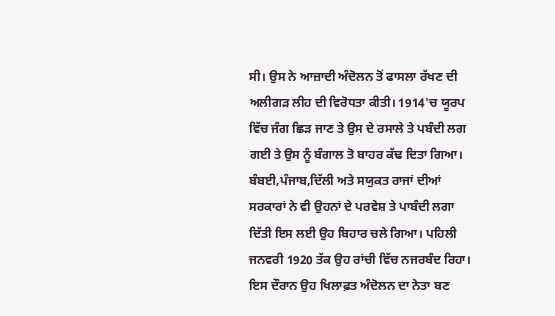ਸੀ। ਉਸ ਨੇ ਆਜ਼ਾਦੀ ਅੰਦੋਲਨ ਤੋਂ ਫਾਸਲਾ ਰੱਖਣ ਦੀ ਅਲੀਗੜ ਲੀਹ ਦੀ ਵਿਰੋਧਤਾ ਕੀਤੀ। 1914'ਚ ਯੂਰਪ ਵਿੱਚ ਜੰਗ ਛਿੜ ਜਾਣ ਤੇ ਉਸ ਦੇ ਰਸਾਲੇ ਤੇ ਪਬੰਦੀ ਲਗ ਗਈ ਤੇ ਉਸ ਨੂੰ ਬੰਗਾਲ ਤੋ ਬਾਹਰ ਕੱਢ ਦਿਤਾ ਗਿਆ। ਬੰਬਈ,ਪੰਜਾਬ,ਦਿੱਲੀ ਅਤੇ ਸਯੁਕਤ ਰਾਜਾਂ ਦੀਆਂ ਸਰਕਾਰਾਂ ਨੇ ਵੀ ਉਹਨਾਂ ਦੇ ਪਰਵੇਸ਼ ਤੇ ਪਾਬੰਦੀ ਲਗਾ ਦਿੱਤੀ ਇਸ ਲਈ ਉਹ ਬਿਹਾਰ ਚਲੇ ਗਿਆ। ਪਹਿਲੀ ਜਨਵਰੀ 1920 ਤੱਕ ਉਹ ਰਾਂਚੀ ਵਿੱਚ ਨਜਰਬੰਦ ਰਿਹਾ। ਇਸ ਦੌਰਾਨ ਉਹ ਖਿਲਾਫ਼ਤ ਅੰਦੋਲਨ ਦਾ ਨੇਤਾ ਬਣ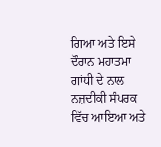ਗਿਆ ਅਤੇ ਇਸੇ ਦੌਰਾਨ ਮਹਾਤਮਾ ਗਾਂਧੀ ਦੇ ਨਾਲ ਨਜ਼ਦੀਕੀ ਸੰਪਰਕ ਵਿੱਚ ਆਇਆ ਅਤੇ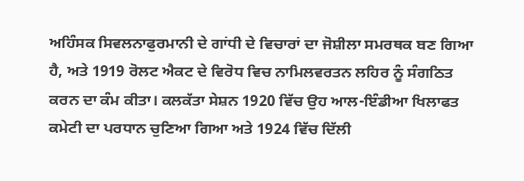ਅਹਿੰਸਕ ਸਿਵਲਨਾਫੁਰਮਾਨੀ ਦੇ ਗਾਂਧੀ ਦੇ ਵਿਚਾਰਾਂ ਦਾ ਜੋਸ਼ੀਲਾ ਸਮਰਥਕ ਬਣ ਗਿਆ ਹੈ, ਅਤੇ 1919 ਰੋਲਟ ਐਕਟ ਦੇ ਵਿਰੋਧ ਵਿਚ ਨਾਮਿਲਵਰਤਨ ਲਹਿਰ ਨੂੰ ਸੰਗਠਿਤ ਕਰਨ ਦਾ ਕੰਮ ਕੀਤਾ। ਕਲਕੱਤਾ ਸੇਸ਼ਨ 1920 ਵਿੱਚ ਉਹ ਆਲ-ਇੰਡੀਆ ਖਿਲਾਫਤ ਕਮੇਟੀ ਦਾ ਪਰਧਾਨ ਚੁਣਿਆ ਗਿਆ ਅਤੇ 1924 ਵਿੱਚ ਦਿੱਲੀ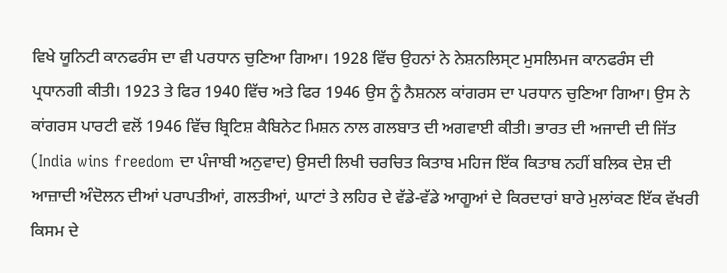ਵਿਖੇ ਯੂਨਿਟੀ ਕਾਨਫਰੰਸ ਦਾ ਵੀ ਪਰਧਾਨ ਚੁਣਿਆ ਗਿਆ। 1928 ਵਿੱਚ ਉਹਨਾਂ ਨੇ ਨੇਸ਼ਨਲਿਸ੍ਟ ਮੁਸਲਿਮਜ ਕਾਨਫਰੰਸ ਦੀ ਪ੍ਰਧਾਨਗੀ ਕੀਤੀ। 1923 ਤੇ ਫਿਰ 1940 ਵਿੱਚ ਅਤੇ ਫਿਰ 1946 ਉਸ ਨੂੰ ਨੈਸ਼ਨਲ ਕਾਂਗਰਸ ਦਾ ਪਰਧਾਨ ਚੁਣਿਆ ਗਿਆ। ਉਸ ਨੇ ਕਾਂਗਰਸ ਪਾਰਟੀ ਵਲੋਂ 1946 ਵਿੱਚ ਬ੍ਰਿਟਿਸ਼ ਕੈਬਿਨੇਟ ਮਿਸ਼ਨ ਨਾਲ ਗਲਬਾਤ ਦੀ ਅਗਵਾਈ ਕੀਤੀ। ਭਾਰਤ ਦੀ ਅਜਾਦੀ ਦੀ ਜਿੱਤ (India wins freedom ਦਾ ਪੰਜਾਬੀ ਅਨੁਵਾਦ) ਉਸਦੀ ਲਿਖੀ ਚਰਚਿਤ ਕਿਤਾਬ ਮਹਿਜ ਇੱਕ ਕਿਤਾਬ ਨਹੀਂ ਬਲਿਕ ਦੇਸ਼ ਦੀ ਆਜ਼ਾਦੀ ਅੰਦੋਲਨ ਦੀਆਂ ਪਰਾਪਤੀਆਂ, ਗਲਤੀਆਂ, ਘਾਟਾਂ ਤੇ ਲਹਿਰ ਦੇ ਵੱਡੇ-ਵੱਡੇ ਆਗੂਆਂ ਦੇ ਕਿਰਦਾਰਾਂ ਬਾਰੇ ਮੁਲਾਂਕਣ ਇੱਕ ਵੱਖਰੀ ਕਿਸਮ ਦੇ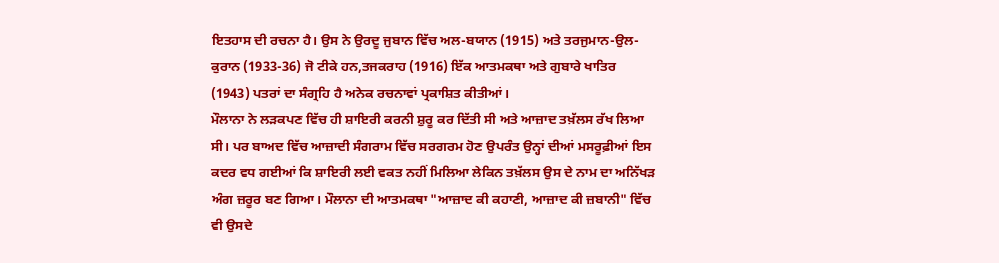ਇਤਹਾਸ ਦੀ ਰਚਨਾ ਹੈ। ਉਸ ਨੇ ਉਰਦੂ ਜੁਬਾਨ ਵਿੱਚ ਅਲ-ਬਯਾਨ (1915) ਅਤੇ ਤਰਜੁਮਾਨ-ਉਲ-ਕੁਰਾਨ (1933-36) ਜੋ ਟੀਕੇ ਹਨ,ਤਜਕਰਾਹ (1916) ਇੱਕ ਆਤਮਕਥਾ ਅਤੇ ਗੁਬਾਰੇ ਖਾਤਿਰ (1943) ਪਤਰਾਂ ਦਾ ਸੰਗ੍ਰਹਿ ਹੈ ਅਨੇਕ ਰਚਨਾਵਾਂ ਪ੍ਰਕਾਸ਼ਿਤ ਕੀਤੀਆਂ।
ਮੌਲਾਨਾ ਨੇ ਲੜਕਪਣ ਵਿੱਚ ਹੀ ਸ਼ਾਇਰੀ ਕਰਨੀ ਸ਼ੁਰੂ ਕਰ ਦਿੱਤੀ ਸੀ ਅਤੇ ਆਜ਼ਾਦ ਤਖ਼ੱਲਸ ਰੱਖ ਲਿਆ ਸੀ। ਪਰ ਬਾਅਦ ਵਿੱਚ ਆਜ਼ਾਦੀ ਸੰਗਰਾਮ ਵਿੱਚ ਸਰਗਰਮ ਹੋਣ ਉਪਰੰਤ ਉਨ੍ਹਾਂ ਦੀਆਂ ਮਸਰੂਫ਼ੀਆਂ ਇਸ ਕਦਰ ਵਧ ਗਈਆਂ ਕਿ ਸ਼ਾਇਰੀ ਲਈ ਵਕਤ ਨਹੀਂ ਮਿਲਿਆ ਲੇਕਿਨ ਤਖ਼ੱਲਸ ਉਸ ਦੇ ਨਾਮ ਦਾ ਅਨਿੱਖੜ ਅੰਗ ਜ਼ਰੂਰ ਬਣ ਗਿਆ। ਮੌਲਾਨਾ ਦੀ ਆਤਮਕਥਾ "ਆਜ਼ਾਦ ਕੀ ਕਹਾਣੀ, ਆਜ਼ਾਦ ਕੀ ਜ਼ਬਾਨੀ" ਵਿੱਚ ਵੀ ਉਸਦੇ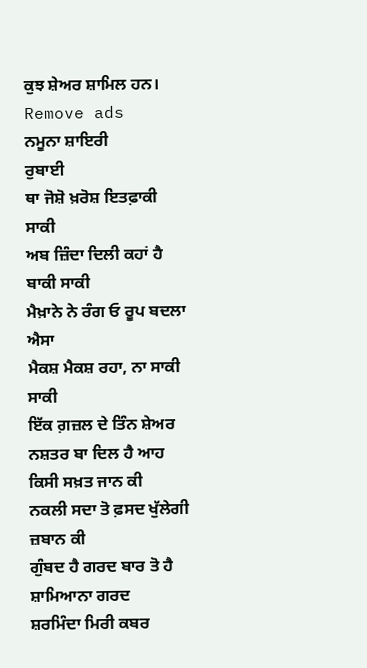ਕੁਝ ਸ਼ੇਅਰ ਸ਼ਾਮਿਲ ਹਨ।
Remove ads
ਨਮੂਨਾ ਸ਼ਾਇਰੀ
ਰੁਬਾਈ
ਥਾ ਜੋਸ਼ੋ ਖ਼ਰੋਸ਼ ਇਤਫ਼ਾਕੀ ਸਾਕੀ
ਅਬ ਜ਼ਿੰਦਾ ਦਿਲੀ ਕਹਾਂ ਹੈ ਬਾਕੀ ਸਾਕੀ
ਮੈਖ਼ਾਨੇ ਨੇ ਰੰਗ ਓ ਰੂਪ ਬਦਲਾ ਐਸਾ
ਮੈਕਸ਼ ਮੈਕਸ਼ ਰਹਾ, ਨਾ ਸਾਕੀ ਸਾਕੀ
ਇੱਕ ਗ਼ਜ਼ਲ ਦੇ ਤਿੰਨ ਸ਼ੇਅਰ
ਨਸ਼ਤਰ ਬਾ ਦਿਲ ਹੈ ਆਹ ਕਿਸੀ ਸਖ਼ਤ ਜਾਨ ਕੀ
ਨਕਲੀ ਸਦਾ ਤੋ ਫ਼ਸਦ ਖੁੱਲੇਗੀ ਜ਼ਬਾਨ ਕੀ
ਗੁੰਬਦ ਹੈ ਗਰਦ ਬਾਰ ਤੋ ਹੈ ਸ਼ਾਮਿਆਨਾ ਗਰਦ
ਸ਼ਰਮਿੰਦਾ ਮਿਰੀ ਕਬਰ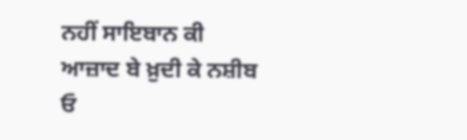ਨਹੀਂ ਸਾਇਬਾਨ ਕੀ
ਆਜ਼ਾਦ ਬੇ ਖ਼ੁਦੀ ਕੇ ਨਸ਼ੀਬ ਓ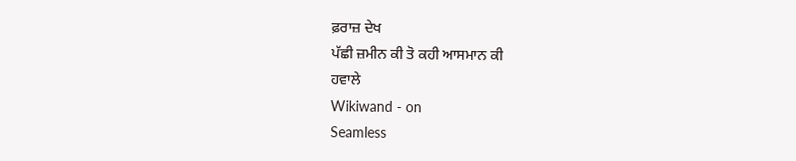ਫ਼ਰਾਜ਼ ਦੇਖ
ਪੱਛੀ ਜ਼ਮੀਨ ਕੀ ਤੋ ਕਹੀ ਆਸਮਾਨ ਕੀ
ਹਵਾਲੇ
Wikiwand - on
Seamless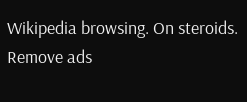Wikipedia browsing. On steroids.
Remove ads